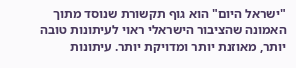"ישראל היום" הוא גוף תקשורת שנוסד מתוך האמונה שהציבור הישראלי ראוי לעיתונות טובה יותר, מאוזנת יותר ומדויקת יותר. עיתונות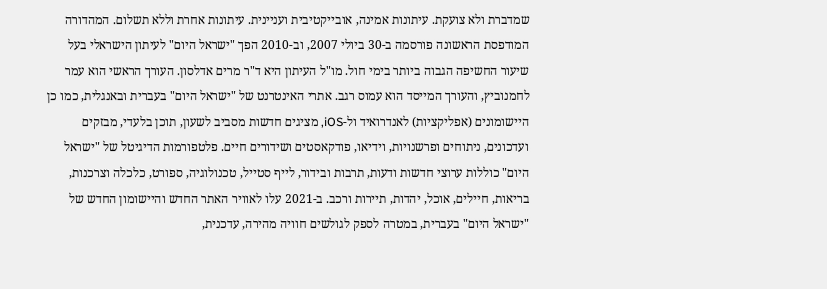שמדברת ולא צועקת. עיתונות אמינה, אובייקטיבית ועניינית. עיתונות אחרת וללא תשלום. המהדורה המודפסת הראשונה פורסמה ב-30 ביולי 2007, וב-2010 הפך "ישראל היום" לעיתון הישראלי בעל שיעור החשיפה הגבוה ביותר בימי חול. מו"ל העיתון היא ד"ר מרים אדלסון. העורך הראשי הוא עמר לחמנוביץ, והעורך המייסד הוא עמוס רגב. אתרי האינטרנט של "ישראל היום" בעברית ובאנגלית, כמו כן היישומונים (אפליקציות) לאנדרואיד ול-iOS, מציגים חדשות מסביב לשעון, תוכן בלעדי, מבזקים ועדכונים, ניתוחים ופרשנויות, וידיאו, פודקאסטים ושידורים חיים. פלטפורמות הדיגיטל של "ישראל היום" כוללות ערוצי חדשות ודעות, תרבות ובידור, לייף סטייל, טכנולוגיה, ספורט, כלכלה וצרכנות, בריאות, חיילים, אוכל, יהדות, תיירות ורכב. ב-2021 עלו לאוויר האתר החדש והיישומון החדש של "ישראל היום" בעברית, במטרה לספק לגולשים חוויה מהירה, עדכנית,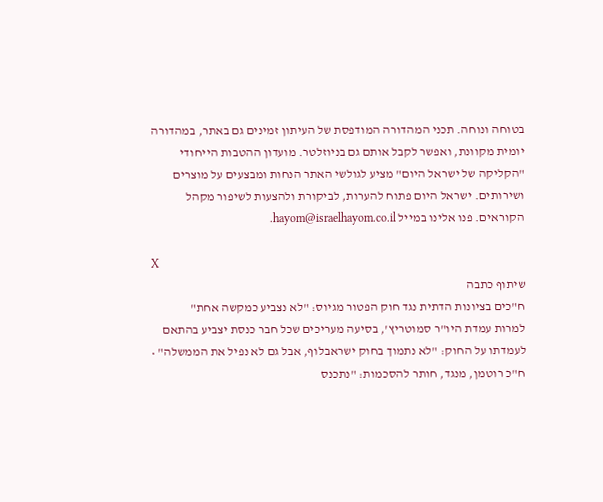בטוחה ונוחה. תכני המהדורה המודפסת של העיתון זמינים גם באתר, במהדורה יומית מקוונת, ואפשר לקבל אותם גם בניוזלטר. מועדון ההטבות הייחודי "הקליקה של ישראל היום" מציע לגולשי האתר הנחות ומבצעים על מוצרים ושירותים. ישראל היום פתוח להערות, לביקורת ולהצעות לשיפור מקהל הקוראים. פנו אלינו במייל hayom@israelhayom.co.il.

X
שיתוף כתבה
ח"כים בציונות הדתית נגד חוק הפטור מגיוס: "לא נצביע כמקשה אחת"
למרות עמדת היו"ר סמוטריץ', בסיעה מעריכים שכל חבר כנסת יצביע בהתאם לעמדתו על החוק: "לא נתמוך בחוק ישראבלוף, אבל גם לא נפיל את הממשלה" • ח"כ רוטמן, מנגד, חותר להסכמות: "נתכנס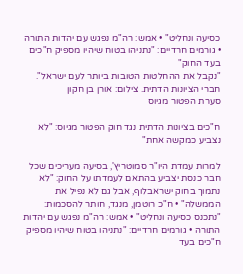כסיעה ונחליט" • אמש: רה"מ נפגש עם יהדות התורה • גורמים חרדיים: "נתניהו בטוח שיהיו מספיק ח"כים בעד החוק"
"נקבל את ההחלטות הטובות ביותר לעם ישראל". חברי הציונות הדתית. צילום: אורן בן חקון
סערת הפטור מגיוס

ח"כים בציונות הדתית נגד חוק הפטור מגיוס: "לא נצביע כמקשה אחת"

למרות עמדת היו"ר סמוטריץ', בסיעה מעריכים שכל חבר כנסת יצביע בהתאם לעמדתו על החוק: "לא נתמוך בחוק ישראבלוף, אבל גם לא נפיל את הממשלה" • ח"כ רוטמן, מנגד, חותר להסכמות: "נתכנס כסיעה ונחליט" • אמש: רה"מ נפגש עם יהדות התורה • גורמים חרדיים: "נתניהו בטוח שיהיו מספיק ח"כים בעד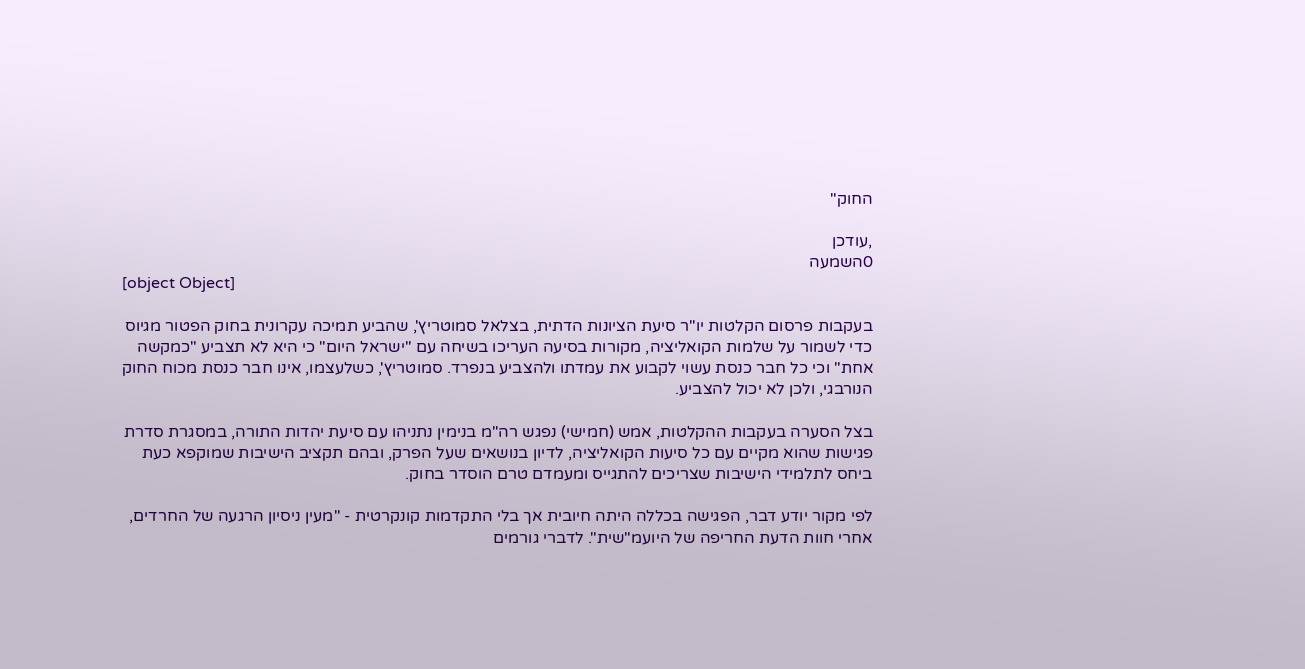החוק"

,עודכן
0השמעה
[object Object]

בעקבות פרסום הקלטות יו"ר סיעת הציונות הדתית, בצלאל סמוטריץ', שהביע תמיכה עקרונית בחוק הפטור מגיוס כדי לשמור על שלמות הקואליציה, מקורות בסיעה העריכו בשיחה עם "ישראל היום" כי היא לא תצביע "כמקשה אחת" וכי כל חבר כנסת עשוי לקבוע את עמדתו ולהצביע בנפרד. סמוטריץ', כשלעצמו, אינו חבר כנסת מכוח החוק הנורבגי, ולכן לא יכול להצביע.

בצל הסערה בעקבות ההקלטות, אמש (חמישי) נפגש רה"מ בנימין נתניהו עם סיעת יהדות התורה, במסגרת סדרת פגישות שהוא מקיים עם כל סיעות הקואליציה, לדיון בנושאים שעל הפרק, ובהם תקציב הישיבות שמוקפא כעת ביחס לתלמידי הישיבות שצריכים להתגייס ומעמדם טרם הוסדר בחוק.

לפי מקור יודע דבר, הפגישה בכללה היתה חיובית אך בלי התקדמות קונקרטית - "מעין ניסיון הרגעה של החרדים, אחרי חוות הדעת החריפה של היועמ"שית". לדברי גורמים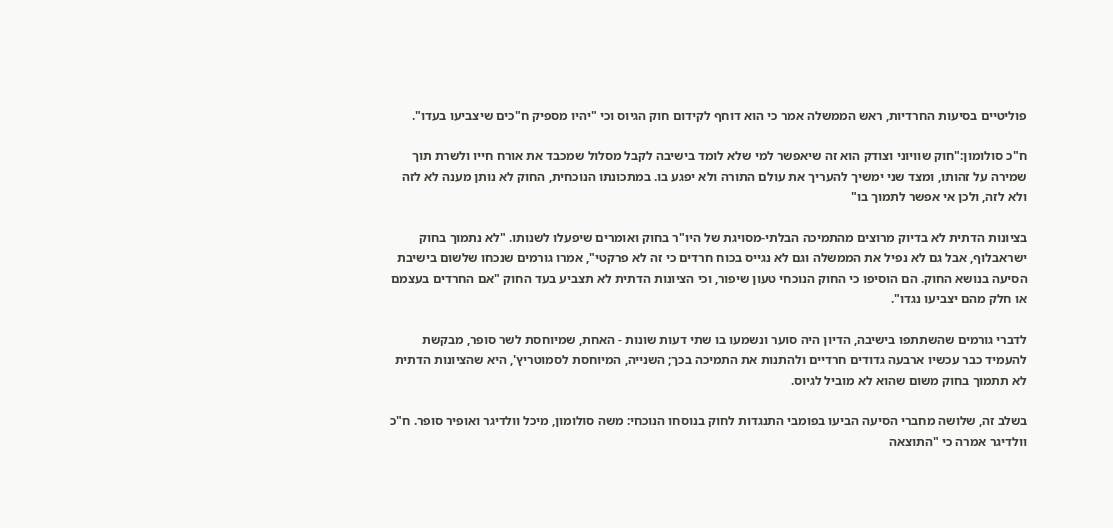פוליטיים בסיעות החרדיות, ראש הממשלה אמר כי הוא דוחף לקידום חוק הגיוס וכי "יהיו מספיק ח"כים שיצביעו בעדו".

ח"כ סולומון:"חוק שוויוני וצודק הוא זה שיאפשר למי שלא לומד בישיבה לקבל מסלול שמכבד את אורח חייו ולשרת תוך שמירה על זהותו, ומצד שני ימשיך להעריך את עולם התורה ולא יפגע בו. במתכונתו הנוכחית, החוק לא נותן מענה לא לזה ולא לזה, ולכן אי אפשר לתמוך בו"

בציונות הדתית לא בדיוק מרוצים מהתמיכה הבלתי-מסויגת של היו"ר בחוק ואומרים שיפעלו לשנותו. "לא נתמוך בחוק ישראבלוף, אבל גם לא נפיל את הממשלה וגם לא נגייס בכוח חרדים כי זה לא פרקטי", אמרו גורמים שנכחו שלשום בישיבת הסיעה בנושא החוק. הם הוסיפו כי החוק הנוכחי טעון שיפור, וכי הציונות הדתית לא תצביע בעד החוק "אם החרדים בעצמם או חלק מהם יצביעו נגדו".

לדברי גורמים שהשתתפו בישיבה, הדיון היה סוער ונשמעו בו שתי דעות שונות - האחת, שמיוחסת לשר סופר, מבקשת להעמיד כבר עכשיו ארבעה גדודים חרדיים ולהתנות את התמיכה בכך; השנייה, המיוחסת לסמוטריץ', היא שהציונות הדתית לא תתמוך בחוק משום שהוא לא מוביל לגיוס.

בשלב זה, שלושה מחברי הסיעה הביעו בפומבי התנגדות לחוק בנוסחו הנוכחי: משה סולומון, מיכל וולדיגר ואופיר סופר. ח"כ וולדיגר אמרה כי "התוצאה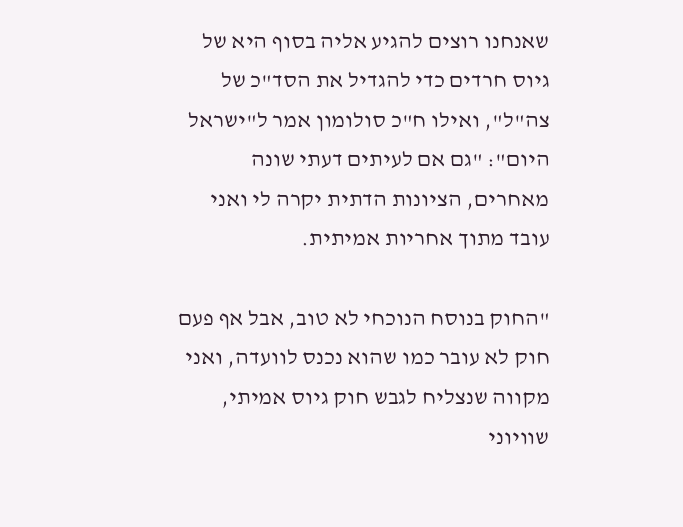שאנחנו רוצים להגיע אליה בסוף היא של גיוס חרדים כדי להגדיל את הסד"כ של צה"ל", ואילו ח"כ סולומון אמר ל"ישראל היום": "גם אם לעיתים דעתי שונה מאחרים, הציונות הדתית יקרה לי ואני עובד מתוך אחריות אמיתית.

"החוק בנוסח הנוכחי לא טוב, אבל אף פעם חוק לא עובר כמו שהוא נכנס לוועדה, ואני מקווה שנצליח לגבש חוק גיוס אמיתי, שוויוני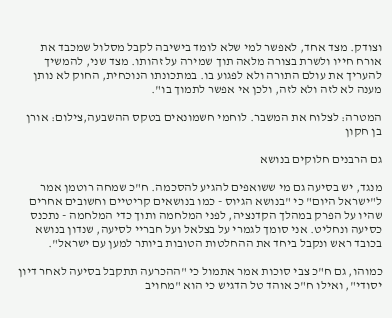וצודק. מצד אחד, לאפשר למי שלא לומד בישיבה לקבל מסלול שמכבד את אורח חייו ולשרת בצורה מלאה תוך שמירה על זהותו. מצד שני, להמשיך להעריך את עולם התורה ולא לפגוע בו. במתכונתו הנוכחית, החוק לא נותן מענה לא לזה ולא לזה, ולכן אי אפשר לתמוך בו".

המטרה: לצלוח את המשבר. לוחמי חשמונאים בטקס ההשבעה,צילום: אורן בן חקון

גם הרבנים חלוקים בנושא

מנגד, יש בסיעה גם מי ששואפים להגיע להסכמה. ח"כ שמחה רוטמן אמר ל"ישראל היום" כי "בנושא הגיוס - כמו בנושאים קריטיים וחשובים אחרים שהיו על הפרק במהלך הקדנציה, לפני המלחמה ותוך כדי המלחמה - נתכנס כסיעה ונחליט. אני סומך לגמרי על בצלאל ועל חבריי לסיעה, שנדון בנושא בכובד ראש ונקבל ביחד את ההחלטות הטובות ביותר למען עם ישראל".

כמוהו, גם ח"כ צבי סוכות אמר אתמול כי "ההכרעה תתקבל בסיעה לאחר דיון יסודי", ואילו ח"כ אוהד טל הדגיש כי הוא "מחויב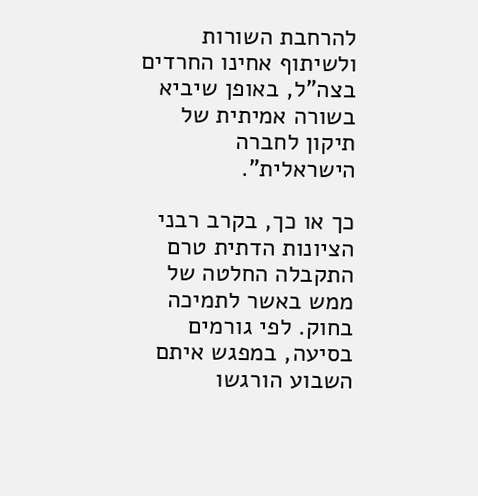להרחבת השורות ולשיתוף אחינו החרדים בצה"ל, באופן שיביא בשורה אמיתית של תיקון לחברה הישראלית".

כך או כך, בקרב רבני הציונות הדתית טרם התקבלה החלטה של ממש באשר לתמיכה בחוק. לפי גורמים בסיעה, במפגש איתם השבוע הורגשו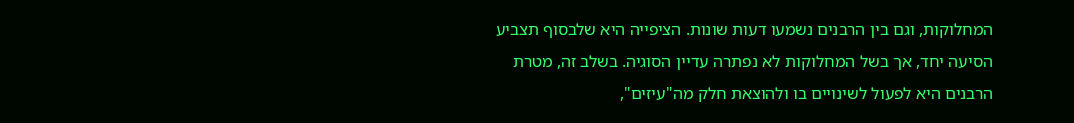המחלוקות, וגם בין הרבנים נשמעו דעות שונות. הציפייה היא שלבסוף תצביע הסיעה יחד, אך בשל המחלוקות לא נפתרה עדיין הסוגיה. בשלב זה, מטרת הרבנים היא לפעול לשינויים בו ולהוצאת חלק מה"עיזים",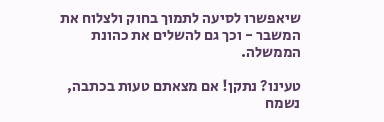שיאפשרו לסיעה לתמוך בחוק ולצלוח את המשבר - וכך גם להשלים את כהונת הממשלה.

טעינו? נתקן! אם מצאתם טעות בכתבה, נשמח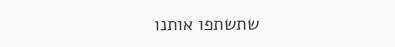שתשתפו אותנו